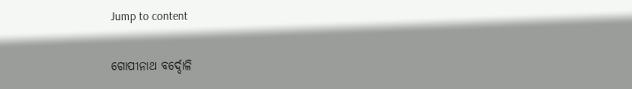Jump to content

ଗୋପୀନାଥ ବର୍ଦ୍ଦୋଳି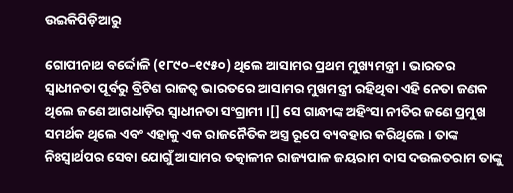ଉଇକିପିଡ଼ିଆ‌ରୁ

ଗୋପୀନାଥ ବର୍ଦ୍ଦୋଳି (୧୮୯୦–୧୯୫୦) ଥିଲେ ଆସାମର ପ୍ରଥମ ମୁଖ୍ୟମନ୍ତ୍ରୀ । ଭାରତର ସ୍ୱାଧୀନତା ପୂର୍ବରୁ ବ୍ରିଟିଶ ରାଜତ୍ୱ ଭାରତରେ ଆସାମର ମୁଖମନ୍ତ୍ରୀ ରହିଥିବା ଏହି ନେତା ଜଣକ ଥିଲେ ଜଣେ ଆଗଧାଡ଼ିର ସ୍ୱାଧୀନତା ସଂଗ୍ରାମୀ ।[] ସେ ଗାନ୍ଧୀଙ୍କ ଅହିଂସା ନୀତିର ଜଣେ ପ୍ରମୁଖ ସମର୍ଥକ ଥିଲେ ଏବଂ ଏହାକୁ ଏକ ରାଜନୈତିକ ଅସ୍ତ୍ର ରୂପେ ବ୍ୟବହାର କରିଥିଲେ । ତାଙ୍କ ନିଃସ୍ୱାର୍ଥପର ସେବା ଯୋଗୁଁ ଆସାମର ତତ୍କାଳୀନ ରାଜ୍ୟପାଳ ଜୟରାମ ଦାସ ଦଉଲତରାମ ତାଙ୍କୁ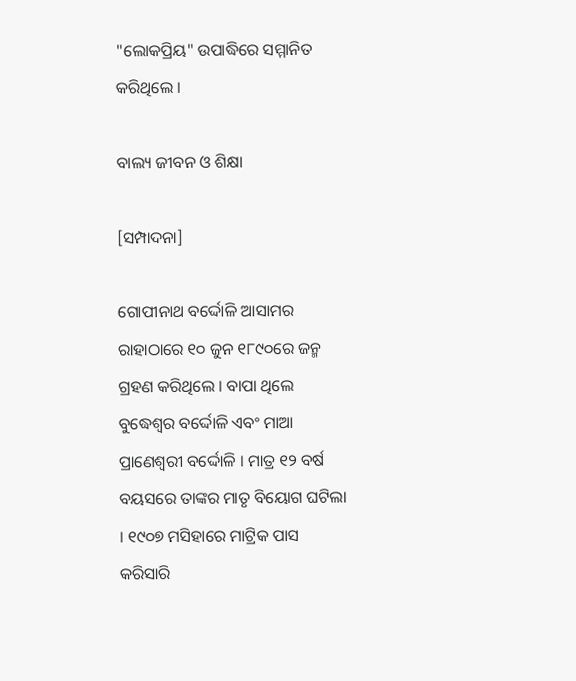"ଲୋକପ୍ରିୟ" ଉପାଦ୍ଧିରେ ସମ୍ମାନିତ କରିଥିଲେ ।

ବାଲ୍ୟ ଜୀବନ ଓ ଶିକ୍ଷା

[ସମ୍ପାଦନା]

ଗୋପୀନାଥ ବର୍ଦ୍ଦୋଳି ଆସାମର ରାହାଠାରେ ୧୦ ଜୁନ ୧୮୯୦ରେ ଜନ୍ମ ଗ୍ରହଣ କରିଥିଲେ । ବାପା ଥିଲେ ବୁଦ୍ଧେଶ୍ୱର ବର୍ଦ୍ଦୋଳି ଏବଂ ମାଆ ପ୍ରାଣେଶ୍ୱରୀ ବର୍ଦ୍ଦୋଳି । ମାତ୍ର ୧୨ ବର୍ଷ ବୟସରେ ତାଙ୍କର ମାତୃ ବିୟୋଗ ଘଟିଲା । ୧୯୦୭ ମସିହାରେ ମାଟ୍ରିକ ପାସ କରିସାରି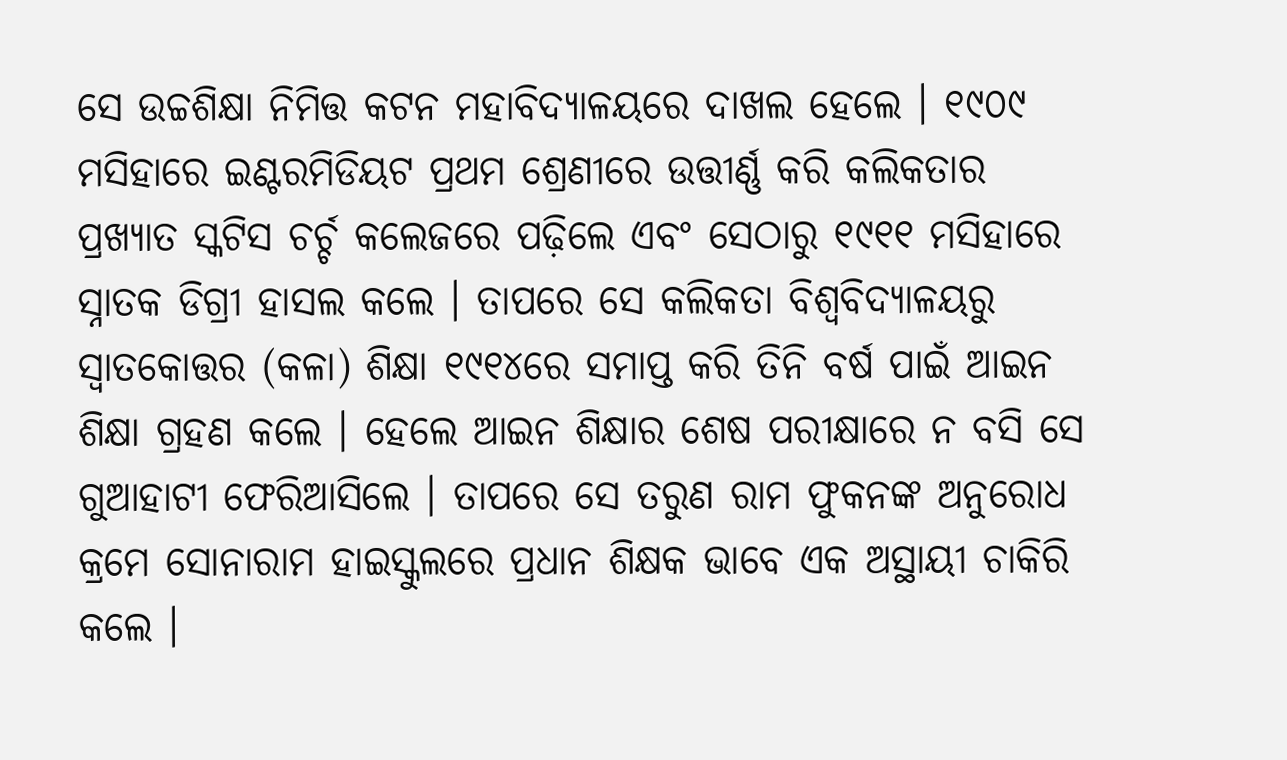ସେ ଉଚ୍ଚଶିକ୍ଷା ନିମିତ୍ତ କଟନ ମହାବିଦ୍ୟାଳୟରେ ଦାଖଲ ହେଲେ । ୧୯୦୯ ମସିହାରେ ଇଣ୍ଟରମିଡିୟଟ ପ୍ରଥମ ଶ୍ରେଣୀରେ ଉତ୍ତୀର୍ଣ୍ଣ କରି କଲିକତାର ପ୍ରଖ୍ୟାତ ସ୍କଟିସ ଚର୍ଚ୍ଚ କଲେଜରେ ପଢ଼ିଲେ ଏବଂ ସେଠାରୁ ୧୯୧୧ ମସିହାରେ ସ୍ନାତକ ଡିଗ୍ରୀ ହାସଲ କଲେ । ତାପରେ ସେ କଲିକତା ବିଶ୍ୱବିଦ୍ୟାଳୟରୁ ସ୍ୱାତକୋତ୍ତର (କଳା) ଶିକ୍ଷା ୧୯୧୪ରେ ସମାପ୍ତ କରି ତିନି ବର୍ଷ ପାଇଁ ଆଇନ ଶିକ୍ଷା ଗ୍ରହଣ କଲେ । ହେଲେ ଆଇନ ଶିକ୍ଷାର ଶେଷ ପରୀକ୍ଷାରେ ନ ବସି ସେ ଗୁଆହାଟୀ ଫେରିଆସିଲେ । ତାପରେ ସେ ତରୁଣ ରାମ ଫୁକନଙ୍କ ଅନୁରୋଧ କ୍ରମେ ସୋନାରାମ ହାଇସ୍କୁଲରେ ପ୍ରଧାନ ଶିକ୍ଷକ ଭାବେ ଏକ ଅସ୍ଥାୟୀ ଚାକିରି କଲେ ।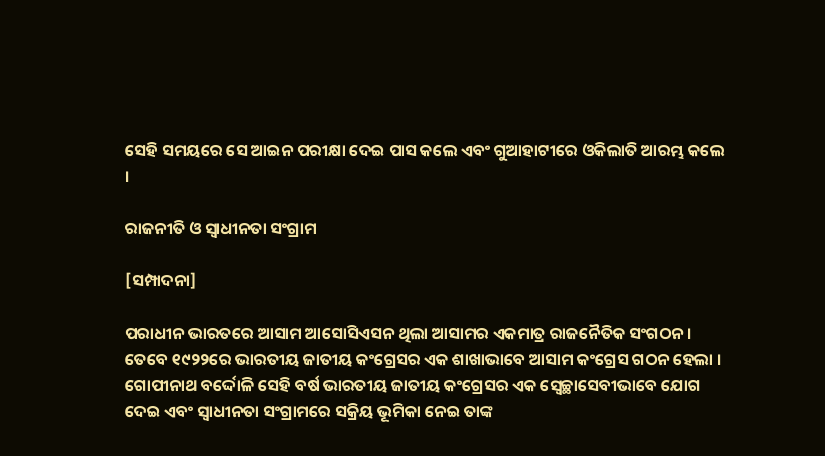ସେହି ସମୟରେ ସେ ଆଇନ ପରୀକ୍ଷା ଦେଇ ପାସ କଲେ ଏବଂ ଗୁଆହାଟୀରେ ଓକିଲାତି ଆରମ୍ଭ କଲେ ।

ରାଜନୀତି ଓ ସ୍ୱାଧୀନତା ସଂଗ୍ରାମ

[ସମ୍ପାଦନା]

ପରାଧୀନ ଭାରତରେ ଆସାମ ଆସୋସିଏସନ ଥିଲା ଆସାମର ଏକମାତ୍ର ରାଜନୈତିକ ସଂଗଠନ । ତେବେ ୧୯୨୨ରେ ଭାରତୀୟ ଜାତୀୟ କଂଗ୍ରେସର ଏକ ଶାଖାଭାବେ ଆସାମ କଂଗ୍ରେସ ଗଠନ ହେଲା । ଗୋପୀନାଥ ବର୍ଦ୍ଦୋଳି ସେହି ବର୍ଷ ଭାରତୀୟ ଜାତୀୟ କଂଗ୍ରେସର ଏକ ସ୍ୱେଚ୍ଛାସେବୀଭାବେ ଯୋଗ ଦେଇ ଏବଂ ସ୍ୱାଧୀନତା ସଂଗ୍ରାମରେ ସକ୍ରିୟ ଭୂମିକା ନେଇ ତାଙ୍କ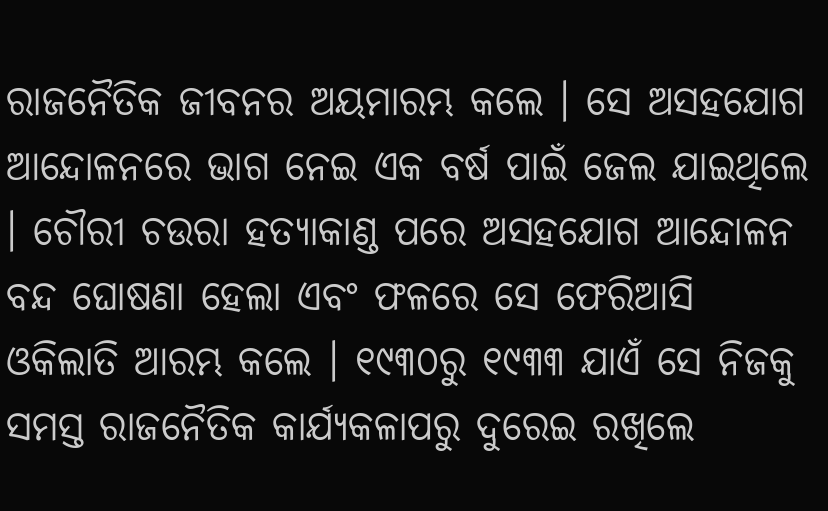ରାଜନୈତିକ ଜୀବନର ଅୟମାରମ୍ଭ କଲେ । ସେ ଅସହଯୋଗ ଆନ୍ଦୋଳନରେ ଭାଗ ନେଇ ଏକ ବର୍ଷ ପାଇଁ ଜେଲ ଯାଇଥିଲେ । ଚୌରୀ ଚଉରା ହତ୍ୟାକାଣ୍ଡ ପରେ ଅସହଯୋଗ ଆନ୍ଦୋଳନ ବନ୍ଦ ଘୋଷଣା ହେଲା ଏବଂ ଫଳରେ ସେ ଫେରିଆସି ଓକିଲାତି ଆରମ୍ଭ କଲେ । ୧୯୩୦ରୁ ୧୯୩୩ ଯାଏଁ ସେ ନିଜକୁ ସମସ୍ତ ରାଜନୈତିକ କାର୍ଯ୍ୟକଳାପରୁ ଦୁରେଇ ରଖିଲେ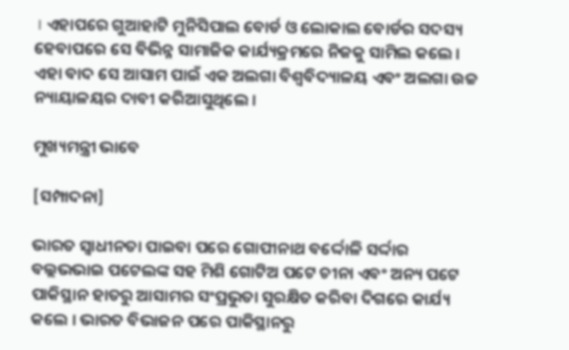। ଏହାପରେ ଗୁଆହାଟି ମୁନିସିପାଲ ବୋର୍ଡ ଓ ଲୋକାଲ ବୋର୍ଡର ସଦସ୍ୟ ହେବାପରେ ସେ ବିଭିନ୍ନ ସାମାଜିକ କାର୍ଯ୍ୟକ୍ରମରେ ନିଜକୁ ସାମିଲ କଲେ । ଏହା ବାଦ ସେ ଆସାମ ପାଇଁ ଏକ ଅଲଗା ବିଶ୍ୱବିଦ୍ୟାଳୟ ଏବଂ ଅଲଗା ଉଚ୍ଚ ନ୍ୟାୟାଳୟର ଦାବୀ କରିଆସୁଥିଲେ ।

ମୁଖ୍ୟମନ୍ତ୍ରୀ ଭାବେ

[ସମ୍ପାଦନା]

ଭାରତ ସ୍ୱାଧୀନତା ପାଇବା ପରେ ଗୋପୀନାଥ ବର୍ଦ୍ଦୋଳି ସର୍ଦ୍ଦାର ବଲ୍ଲଭଭାଇ ପଟେଲଙ୍କ ସହ ମିଶି ଗୋଟିଅ ପଟେ ଚୀନା ଏବଂ ଅନ୍ୟ ପଟେ ପାକିସ୍ଥାନ ହାତରୁ ଆସାମର ସଂପ୍ରଭୁତା ସୁରକ୍ଷିତ କରିବା ଦିଗରେ କାର୍ଯ୍ୟ କଲେ । ଭାରତ ବିଭାଜନ ପରେ ପାକିସ୍ଥାନରୁ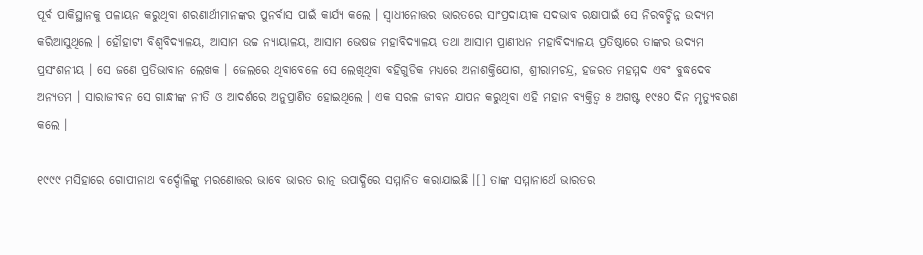ପୂର୍ବ ପାକିସ୍ଥାନକୁ ପଳାୟନ କରୁଥିବା ଶରଣାର୍ଥୀମାନଙ୍କର ପୁନର୍ବାସ ପାଇଁ କାର୍ଯ୍ୟ କଲେ । ସ୍ୱାଧୀନୋତ୍ତର ଭାରତରେ ସାଂପ୍ରଦାୟୀକ ସଦଭାବ ରକ୍ଷାପାଇଁ ସେ ନିରବଚ୍ଛିନ୍ନ ଉଦ୍ୟମ କରିଆସୁଥିଲେ । ହୌହାଟୀ ବିଶ୍ୱବିଦ୍ୟାଳୟ, ଆସାମ ଉଚ୍ଚ ନ୍ୟାୟାଳୟ, ଆସାମ ଭେଷଜ ମହାବିଦ୍ୟାଳୟ ତଥା ଆସାମ ପ୍ରାଣୀଧନ ମହାବିଦ୍ୟାଳୟ ପ୍ରତିଷ୍ଠାରେ ତାଙ୍କର ଉଦ୍ୟମ ପ୍ରସଂଶନୀୟ । ସେ ଜଣେ ପ୍ରତିଭାବାନ ଲେଖକ । ଜେଲରେ ଥିବାବେଳେ ସେ ଲେଖିଥିବା ବହିଗୁଡିକ ମଧ୍ୟରେ ଅନାଶକ୍ତିଯୋଗ, ଶ୍ରୀରାମଚନ୍ଦ୍ର, ହଜରତ ମହମ୍ମଦ ଏବଂ ବୁଦ୍ଧଦେବ ଅନ୍ୟତମ । ସାରାଜୀବନ ସେ ଗାନ୍ଧୀଙ୍କ ନୀତି ଓ ଆଦର୍ଶରେ ଅନୁପ୍ରାଣିତ ହୋଇଥିଲେ । ଏକ ସରଳ ଜୀବନ ଯାପନ କରୁଥିବା ଏହି ମହାନ ବ୍ୟକ୍ତିତ୍ୱ ୫ ଅଗଷ୍ଟ ୧୯୫୦ ଦିନ ମୃତ୍ୟୁବରଣ କଲେ ।

୧୯୯୯ ମସିହାରେ ଗୋପୀନାଥ ବର୍ଦ୍ଦୋଳିଙ୍କୁ ମରଣୋତ୍ତର ଭାବେ ଭାରତ ରାତ୍ନ ଉପାଦ୍ଧିରେ ସମ୍ମାନିତ କରାଯାଇଛି ।[] ତାଙ୍କ ସମ୍ମାନାର୍ଥେ ଭାରତର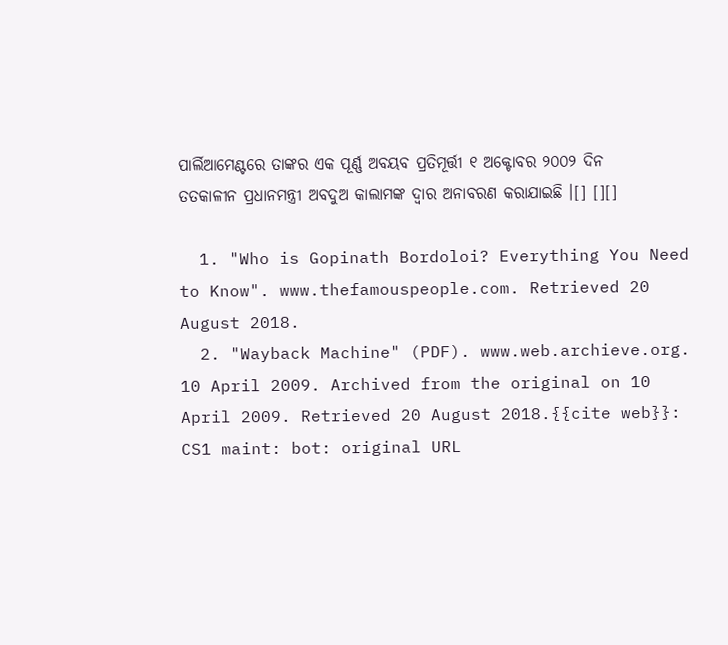ପାର୍ଲିଆମେଣ୍ଟରେ ତାଙ୍କର ଏକ ପୂର୍ଣ୍ଣ ଅବୟବ ପ୍ରତିମୂର୍ତ୍ତୀ ୧ ଅକ୍ଟୋବର ୨୦୦୨ ଦିନ ତତକାଳୀନ ପ୍ରଧାନମନ୍ତ୍ରୀ ଅବଦୁଅ କାଲାମଙ୍କ ଦ୍ୱାର ଅନାବରଣ କରାଯାଇଛି ।[] [][]

  1. "Who is Gopinath Bordoloi? Everything You Need to Know". www.thefamouspeople.com. Retrieved 20 August 2018.
  2. "Wayback Machine" (PDF). www.web.archieve.org. 10 April 2009. Archived from the original on 10 April 2009. Retrieved 20 August 2018.{{cite web}}: CS1 maint: bot: original URL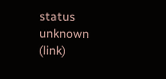status unknown (link)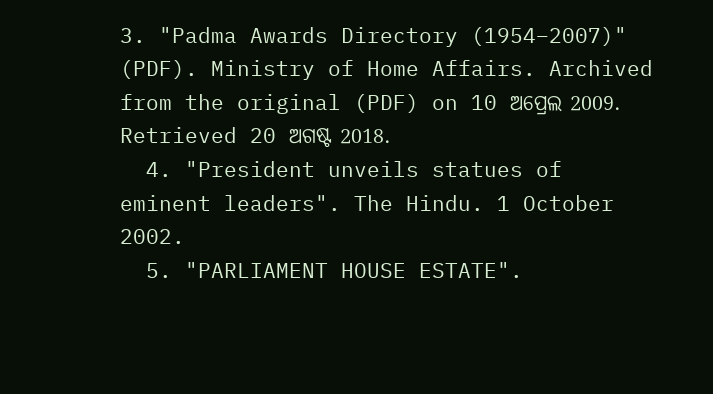3. "Padma Awards Directory (1954–2007)" (PDF). Ministry of Home Affairs. Archived from the original (PDF) on 10 ଅପ୍ରେଲ 2009. Retrieved 20 ଅଗଷ୍ଟ 2018.
  4. "President unveils statues of eminent leaders". The Hindu. 1 October 2002.
  5. "PARLIAMENT HOUSE ESTATE".